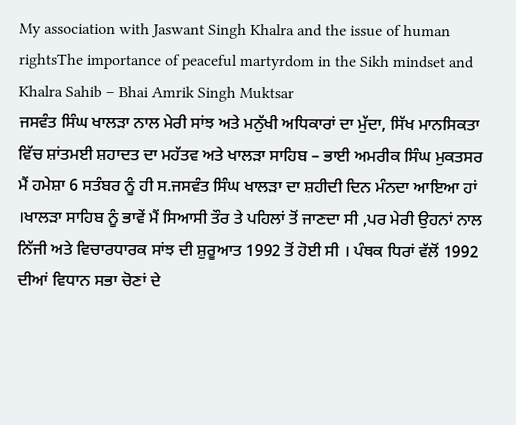My association with Jaswant Singh Khalra and the issue of human rightsThe importance of peaceful martyrdom in the Sikh mindset and Khalra Sahib – Bhai Amrik Singh Muktsar
ਜਸਵੰਤ ਸਿੰਘ ਖਾਲੜਾ ਨਾਲ ਮੇਰੀ ਸਾਂਝ ਅਤੇ ਮਨੁੱਖੀ ਅਧਿਕਾਰਾਂ ਦਾ ਮੁੱਦਾ, ਸਿੱਖ ਮਾਨਸਿਕਤਾ ਵਿੱਚ ਸ਼ਾਂਤਮਈ ਸ਼ਹਾਦਤ ਦਾ ਮਹੱਤਵ ਅਤੇ ਖਾਲੜਾ ਸਾਹਿਬ – ਭਾਈ ਅਮਰੀਕ ਸਿੰਘ ਮੁਕਤਸਰ
ਮੈਂ ਹਮੇਸ਼ਾ 6 ਸਤੰਬਰ ਨੂੰ ਹੀ ਸ.ਜਸਵੰਤ ਸਿੰਘ ਖਾਲੜਾ ਦਾ ਸ਼ਹੀਦੀ ਦਿਨ ਮੰਨਦਾ ਆਇਆ ਹਾਂ ।ਖਾਲੜਾ ਸਾਹਿਬ ਨੂੰ ਭਾਵੇਂ ਮੈਂ ਸਿਆਸੀ ਤੌਰ ਤੇ ਪਹਿਲਾਂ ਤੋਂ ਜਾਣਦਾ ਸੀ ,ਪਰ ਮੇਰੀ ਉਹਨਾਂ ਨਾਲ ਨਿੱਜੀ ਅਤੇ ਵਿਚਾਰਧਾਰਕ ਸਾਂਝ ਦੀ ਸ਼ੁਰੂਆਤ 1992 ਤੋਂ ਹੋਈ ਸੀ । ਪੰਥਕ ਧਿਰਾਂ ਵੱਲੋਂ 1992 ਦੀਆਂ ਵਿਧਾਨ ਸਭਾ ਚੋਣਾਂ ਦੇ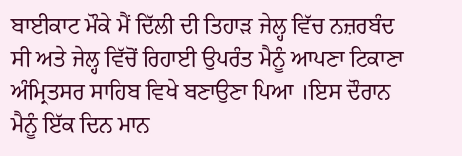ਬਾਈਕਾਟ ਮੌਕੇ ਮੈਂ ਦਿੱਲੀ ਦੀ ਤਿਹਾੜ ਜੇਲ੍ਹ ਵਿੱਚ ਨਜ਼ਰਬੰਦ ਸੀ ਅਤੇ ਜੇਲ੍ਹ ਵਿੱਚੋਂ ਰਿਹਾਈ ਉਪਰੰਤ ਮੈਨੂੰ ਆਪਣਾ ਟਿਕਾਣਾ ਅੰਮ੍ਰਿਤਸਰ ਸਾਹਿਬ ਵਿਖੇ ਬਣਾਉਣਾ ਪਿਆ ।ਇਸ ਦੌਰਾਨ ਮੈਨੂੰ ਇੱਕ ਦਿਨ ਮਾਨ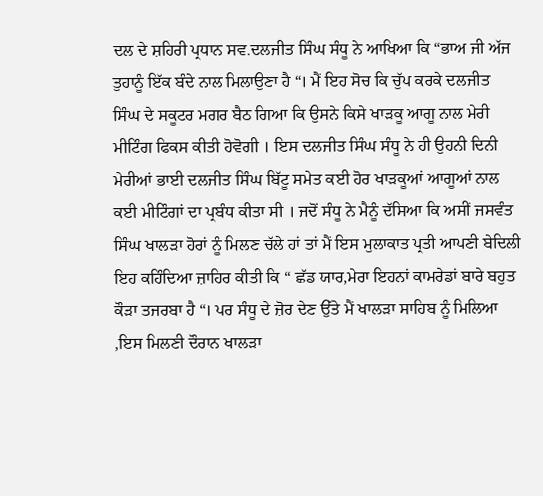ਦਲ ਦੇ ਸ਼ਹਿਰੀ ਪ੍ਰਧਾਨ ਸਵ.ਦਲਜੀਤ ਸਿੰਘ ਸੰਧੂ ਨੇ ਆਖਿਆ ਕਿ “ਭਾਅ ਜੀ ਅੱਜ ਤੁਹਾਨੂੰ ਇੱਕ ਬੰਦੇ ਨਾਲ ਮਿਲਾਉਣਾ ਹੈ “। ਮੈਂ ਇਹ ਸੋਚ ਕਿ ਚੁੱਪ ਕਰਕੇ ਦਲਜੀਤ ਸਿੰਘ ਦੇ ਸਕੂਟਰ ਮਗਰ ਬੈਠ ਗਿਆ ਕਿ ਉਸਨੇ ਕਿਸੇ ਖਾੜਕੂ ਆਗੂ ਨਾਲ ਮੇਰੀ ਮੀਟਿੰਗ ਫਿਕਸ ਕੀਤੀ ਹੋਵੋਗੀ । ਇਸ ਦਲਜੀਤ ਸਿੰਘ ਸੰਧੂ ਨੇ ਹੀ ਉਹਨੀ ਦਿਨੀ ਮੇਰੀਆਂ ਭਾਈ ਦਲਜੀਤ ਸਿੰਘ ਬਿੱਟੂ ਸਮੇਤ ਕਈ ਹੋਰ ਖਾੜਕੂਆਂ ਆਗੂਆਂ ਨਾਲ ਕਈ ਮੀਟਿੰਗਾਂ ਦਾ ਪ੍ਰਬੰਧ ਕੀਤਾ ਸੀ । ਜਦੋਂ ਸੰਧੂ ਨੇ ਮੈਨੂੰ ਦੱਸਿਆ ਕਿ ਅਸੀਂ ਜਸਵੰਤ ਸਿੰਘ ਖਾਲੜਾ ਹੋਰਾਂ ਨੂੰ ਮਿਲਣ ਚੱਲੇ ਹਾਂ ਤਾਂ ਮੈਂ ਇਸ ਮੁਲਾਕਾਤ ਪ੍ਰਤੀ ਆਪਣੀ ਬੇਦਿਲੀ ਇਹ ਕਹਿੰਦਿਆ ਜ਼ਾਹਿਰ ਕੀਤੀ ਕਿ “ ਛੱਡ ਯਾਰ,ਮੇਰਾ ਇਹਨਾਂ ਕਾਮਰੇਡਾਂ ਬਾਰੇ ਬਹੁਤ ਕੌੜਾ ਤਜਰਬਾ ਹੈ “। ਪਰ ਸੰਧੂ ਦੇ ਜ਼ੋਰ ਦੇਣ ਉੱਤੇ ਮੈਂ ਖਾਲੜਾ ਸਾਹਿਬ ਨੂੰ ਮਿਲਿਆ ,ਇਸ ਮਿਲਣੀ ਦੌਰਾਨ ਖਾਲੜਾ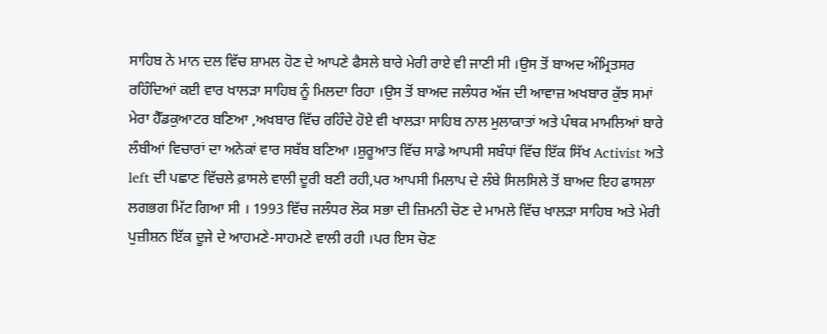ਸਾਹਿਬ ਨੇ ਮਾਨ ਦਲ ਵਿੱਚ ਸ਼ਾਮਲ ਹੋਣ ਦੇ ਆਪਣੇ ਫੈਸਲੇ ਬਾਰੇ ਮੇਰੀ ਰਾਏ ਵੀ ਜਾਣੀ ਸੀ ।ਉਸ ਤੋਂ ਬਾਅਦ ਅੰਮ੍ਰਿਤਸਰ ਰਹਿੰਦਿਆਂ ਕਈ ਵਾਰ ਖਾਲੜਾ ਸਾਹਿਬ ਨੂੰ ਮਿਲਦਾ ਰਿਹਾ ।ਉਸ ਤੋਂ ਬਾਅਦ ਜਲੰਧਰ ਅੱਜ ਦੀ ਆਵਾਜ਼ ਅਖਬਾਰ ਕੁੱਝ ਸਮਾਂ ਮੇਰਾ ਹੈੱਡਕੁਆਟਰ ਬਣਿਆ ,ਅਖਬਾਰ ਵਿੱਚ ਰਹਿੰਦੇ ਹੋਏ ਵੀ ਖਾਲੜਾ ਸਾਹਿਬ ਨਾਲ ਮੁਲਾਕਾਤਾਂ ਅਤੇ ਪੰਥਕ ਮਾਮਲਿਆਂ ਬਾਰੇ ਲੰਬੀਆਂ ਵਿਚਾਰਾਂ ਦਾ ਅਨੇਕਾਂ ਵਾਰ ਸਬੱਬ ਬਣਿਆ ।ਸ਼ੁਰੂਆਤ ਵਿੱਚ ਸਾਡੇ ਆਪਸੀ ਸਬੰਧਾਂ ਵਿੱਚ ਇੱਕ ਸਿੱਖ Activist ਅਤੇ left ਦੀ ਪਛਾਣ ਵਿੱਚਲੇ ਫ਼ਾਸਲੇ ਵਾਲੀ ਦੂਰੀ ਬਣੀ ਰਹੀ,ਪਰ ਆਪਸੀ ਮਿਲਾਪ ਦੇ ਲੰਬੇ ਸਿਲਸਿਲੇ ਤੋਂ ਬਾਅਦ ਇਹ ਫਾਸਲਾ ਲਗਭਗ ਮਿੱਟ ਗਿਆ ਸੀ । 1993 ਵਿੱਚ ਜਲੰਧਰ ਲੋਕ ਸਭਾ ਦੀ ਜ਼ਿਮਨੀ ਚੋਣ ਦੇ ਮਾਮਲੇ ਵਿੱਚ ਖਾਲੜਾ ਸਾਹਿਬ ਅਤੇ ਮੇਰੀ ਪੁਜ਼ੀਸ਼ਨ ਇੱਕ ਦੂਜੇ ਦੇ ਆਹਮਣੇ-ਸਾਹਮਣੇ ਵਾਲੀ ਰਹੀ ।ਪਰ ਇਸ ਚੋਣ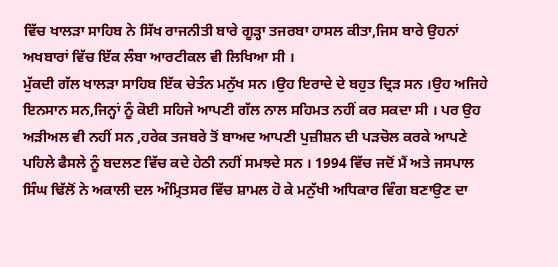ਵਿੱਚ ਖਾਲੜਾ ਸਾਹਿਬ ਨੇ ਸਿੱਖ ਰਾਜਨੀਤੀ ਬਾਰੇ ਗੂੜ੍ਹਾ ਤਜਰਬਾ ਹਾਸਲ ਕੀਤਾ,ਜਿਸ ਬਾਰੇ ਉਹਨਾਂ ਅਖਬਾਰਾਂ ਵਿੱਚ ਇੱਕ ਲੰਬਾ ਆਰਟੀਕਲ ਵੀ ਲਿਖਿਆ ਸੀ ।
ਮੁੱਕਦੀ ਗੱਲ ਖਾਲੜਾ ਸਾਹਿਬ ਇੱਕ ਚੇਤੰਨ ਮਨੁੱਖ ਸਨ ।ਉਹ ਇਰਾਦੇ ਦੇ ਬਹੁਤ ਦ੍ਰਿੜ ਸਨ ।ਉਹ ਅਜਿਹੇ ਇਨਸਾਨ ਸਨ,ਜਿਨ੍ਹਾਂ ਨੂੰ ਕੋਈ ਸਹਿਜੇ ਆਪਣੀ ਗੱਲ ਨਾਲ ਸਹਿਮਤ ਨਹੀਂ ਕਰ ਸਕਦਾ ਸੀ । ਪਰ ਉਹ ਅੜੀਅਲ ਵੀ ਨਹੀਂ ਸਨ ,ਹਰੇਕ ਤਜਬਰੇ ਤੋਂ ਬਾਅਦ ਆਪਣੀ ਪੁਜ਼ੀਸ਼ਨ ਦੀ ਪੜਚੋਲ ਕਰਕੇ ਆਪਣੇ ਪਹਿਲੇ ਫੈਸਲੇ ਨੂੰ ਬਦਲਣ ਵਿੱਚ ਕਦੇ ਹੇਠੀ ਨਹੀਂ ਸਮਝਦੇ ਸਨ । 1994 ਵਿੱਚ ਜਦੋਂ ਮੈਂ ਅਤੇ ਜਸਪਾਲ ਸਿੰਘ ਢਿੱਲੋਂ ਨੇ ਅਕਾਲੀ ਦਲ ਅੰਮ੍ਰਿਤਸਰ ਵਿੱਚ ਸ਼ਾਮਲ ਹੋ ਕੇ ਮਨੁੱਖੀ ਅਧਿਕਾਰ ਵਿੰਗ ਬਣਾਉਣ ਦਾ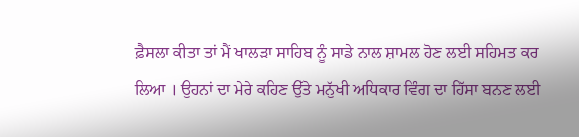ਫ਼ੈਸਲਾ ਕੀਤਾ ਤਾਂ ਮੈਂ ਖਾਲੜਾ ਸਾਹਿਬ ਨੂੰ ਸਾਡੇ ਨਾਲ ਸ਼ਾਮਲ ਹੋਣ ਲਈ ਸਹਿਮਤ ਕਰ ਲਿਆ । ਉਹਨਾਂ ਦਾ ਮੇਰੇ ਕਹਿਣ ਉੱਤੇ ਮਨੁੱਖੀ ਅਧਿਕਾਰ ਵਿੰਗ ਦਾ ਹਿੱਸਾ ਬਨਣ ਲਈ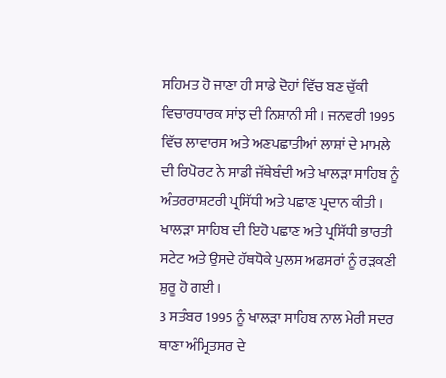ਸਹਿਮਤ ਹੋ ਜਾਣਾ ਹੀ ਸਾਡੇ ਦੋਹਾਂ ਵਿੱਚ ਬਣ ਚੁੱਕੀ ਵਿਚਾਰਧਾਰਕ ਸਾਂਝ ਦੀ ਨਿਸ਼ਾਨੀ ਸੀ । ਜਨਵਰੀ 1995 ਵਿੱਚ ਲਾਵਾਰਸ ਅਤੇ ਅਣਪਛਾਤੀਆਂ ਲਾਸ਼ਾਂ ਦੇ ਮਾਮਲੇ ਦੀ ਰਿਪੋਰਟ ਨੇ ਸਾਡੀ ਜੱਥੇਬੰਦੀ ਅਤੇ ਖਾਲੜਾ ਸਾਹਿਬ ਨੂੰ ਅੰਤਰਰਾਸ਼ਟਰੀ ਪ੍ਰਸਿੱਧੀ ਅਤੇ ਪਛਾਣ ਪ੍ਰਦਾਨ ਕੀਤੀ । ਖਾਲੜਾ ਸਾਹਿਬ ਦੀ ਇਹੋ ਪਛਾਣ ਅਤੇ ਪ੍ਰਸਿੱਧੀ ਭਾਰਤੀ ਸਟੇਟ ਅਤੇ ਉਸਦੇ ਹੱਥਧੋਕੇ ਪੁਲਸ ਅਫਸਰਾਂ ਨੂੰ ਰੜਕਣੀ ਸ਼ੁਰੂ ਹੋ ਗਈ ।
3 ਸਤੰਬਰ 1995 ਨੂੰ ਖਾਲੜਾ ਸਾਹਿਬ ਨਾਲ ਮੇਰੀ ਸਦਰ ਥਾਣਾ ਅੰਮ੍ਰਿਤਸਰ ਦੇ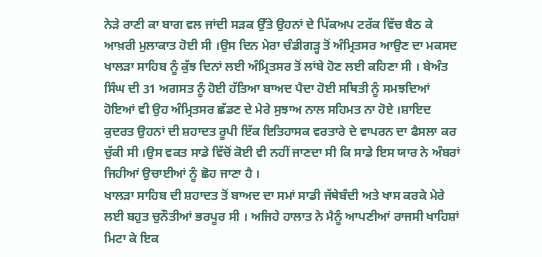ਨੇੜੇ ਰਾਣੀ ਕਾ ਬਾਗ ਵਲ ਜਾਂਦੀ ਸੜਕ ਉੱਤੇ ਉਹਨਾਂ ਦੇ ਪਿੱਕਅਪ ਟਰੱਕ ਵਿੱਚ ਬੈਠ ਕੇ ਆਖ਼ਰੀ ਮੁਲਾਕਾਤ ਹੋਈ ਸੀ ।ਉਸ ਦਿਨ ਮੇਰਾ ਚੰਡੀਗੜ੍ਹ ਤੋਂ ਅੰਮ੍ਰਿਤਸਰ ਆਉਣ ਦਾ ਮਕਸਦ ਖਾਲੜਾ ਸਾਹਿਬ ਨੂੰ ਕੁੱਝ ਦਿਨਾਂ ਲਈ ਅੰਮ੍ਰਿਤਸਰ ਤੋਂ ਲਾਂਬੇ ਹੋਣ ਲਈ ਕਹਿਣਾ ਸੀ । ਬੇਅੰਤ ਸਿੰਘ ਦੀ 31 ਅਗਸਤ ਨੂੰ ਹੋਈ ਹੱਤਿਆ ਬਾਅਦ ਪੈਦਾ ਹੋਈ ਸਥਿਤੀ ਨੂੰ ਸਮਝਦਿਆਂ ਹੋਇਆਂ ਵੀ ਉਹ ਅੰਮ੍ਰਿਤਸਰ ਛੱਡਣ ਦੇ ਮੇਰੇ ਸੁਝਾਅ ਨਾਲ ਸਹਿਮਤ ਨਾ ਹੋਏ ।ਸ਼ਾਇਦ ਕੁਦਰਤ ਉਹਨਾਂ ਦੀ ਸ਼ਹਾਦਤ ਰੂਪੀ ਇੱਕ ਇਤਿਹਾਸਕ ਵਰਤਾਰੇ ਦੇ ਵਾਪਰਨ ਦਾ ਫੈਸਲਾ ਕਰ ਚੁੱਕੀ ਸੀ ।ਉਸ ਵਕਤ ਸਾਡੇ ਵਿੱਚੋਂ ਕੋਈ ਵੀ ਨਹੀਂ ਜਾਣਦਾ ਸੀ ਕਿ ਸਾਡੇ ਇਸ ਯਾਰ ਨੇ ਅੰਬਰਾਂ ਜਿਹੀਆਂ ਉਚਾਈਆਂ ਨੂੰ ਛੋਹ ਜਾਣਾ ਹੈ ।
ਖਾਲੜਾ ਸਾਹਿਬ ਦੀ ਸ਼ਹਾਦਤ ਤੋਂ ਬਾਅਦ ਦਾ ਸਮਾਂ ਸਾਡੀ ਜੱਥੇਬੰਦੀ ਅਤੇ ਖਾਸ ਕਰਕੇ ਮੇਰੇ ਲਈ ਬਹੁਤ ਚੁਨੌਤੀਆਂ ਭਰਪੂਰ ਸੀ । ਅਜਿਹੇ ਹਾਲਾਤ ਨੇ ਮੈਨੂੰ ਆਪਣੀਆਂ ਰਾਜਸੀ ਖਾਹਿਸ਼ਾਂ ਮਿਟਾ ਕੇ ਇਕ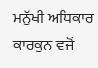ਮਨੁੱਖੀ ਅਧਿਕਾਰ ਕਾਰਕੁਨ ਵਜੋਂ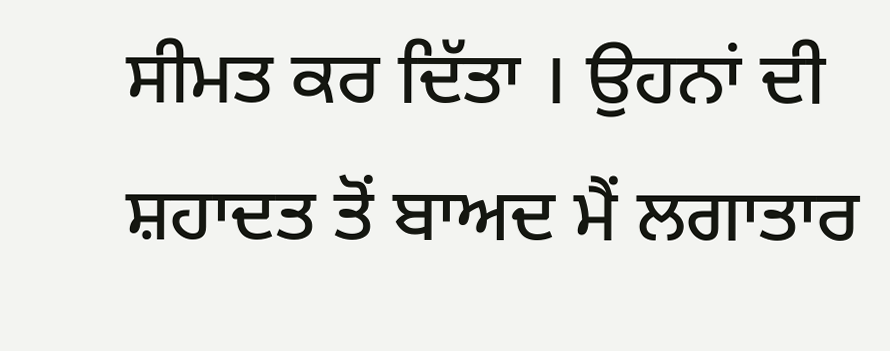ਸੀਮਤ ਕਰ ਦਿੱਤਾ । ਉਹਨਾਂ ਦੀ ਸ਼ਹਾਦਤ ਤੋਂ ਬਾਅਦ ਮੈਂ ਲਗਾਤਾਰ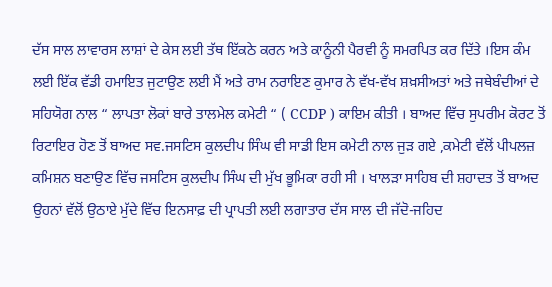ਦੱਸ ਸਾਲ ਲਾਵਾਰਸ ਲਾਸ਼ਾਂ ਦੇ ਕੇਸ ਲਈ ਤੱਥ ਇੱਕਠੇ ਕਰਨ ਅਤੇ ਕਾਨੂੰਨੀ ਪੈਰਵੀ ਨੂੰ ਸਮਰਪਿਤ ਕਰ ਦਿੱਤੇ ।ਇਸ ਕੰਮ ਲਈ ਇੱਕ ਵੱਡੀ ਹਮਾਇਤ ਜੁਟਾਉਣ ਲਈ ਮੈਂ ਅਤੇ ਰਾਮ ਨਰਾਇਣ ਕੁਮਾਰ ਨੇ ਵੱਖ-ਵੱਖ ਸ਼ਖ਼ਸੀਅਤਾਂ ਅਤੇ ਜਥੇਬੰਦੀਆਂ ਦੇ ਸਹਿਯੋਗ ਨਾਲ “ ਲਾਪਤਾ ਲੋਕਾਂ ਬਾਰੇ ਤਾਲਮੇਲ ਕਮੇਟੀ “ ( CCDP ) ਕਾਇਮ ਕੀਤੀ । ਬਾਅਦ ਵਿੱਚ ਸੁਪਰੀਮ ਕੋਰਟ ਤੋਂ ਰਿਟਾਇਰ ਹੋਣ ਤੋਂ ਬਾਅਦ ਸਵ.ਜਸਟਿਸ ਕੁਲਦੀਪ ਸਿੰਘ ਵੀ ਸਾਡੀ ਇਸ ਕਮੇਟੀ ਨਾਲ ਜੁੜ ਗਏ ,ਕਮੇਟੀ ਵੱਲੋਂ ਪੀਪਲਜ਼ ਕਮਿਸ਼ਨ ਬਣਾਉਣ ਵਿੱਚ ਜਸਟਿਸ ਕੁਲਦੀਪ ਸਿੰਘ ਦੀ ਮੁੱਖ ਭੂਮਿਕਾ ਰਹੀ ਸੀ । ਖਾਲੜਾ ਸਾਹਿਬ ਦੀ ਸ਼ਹਾਦਤ ਤੋਂ ਬਾਅਦ ਉਹਨਾਂ ਵੱਲੋਂ ਉਠਾਏ ਮੁੱਦੇ ਵਿੱਚ ਇਨਸਾਫ਼ ਦੀ ਪ੍ਰਾਪਤੀ ਲਈ ਲਗਾਤਾਰ ਦੱਸ ਸਾਲ ਦੀ ਜੱਦੋ-ਜਹਿਦ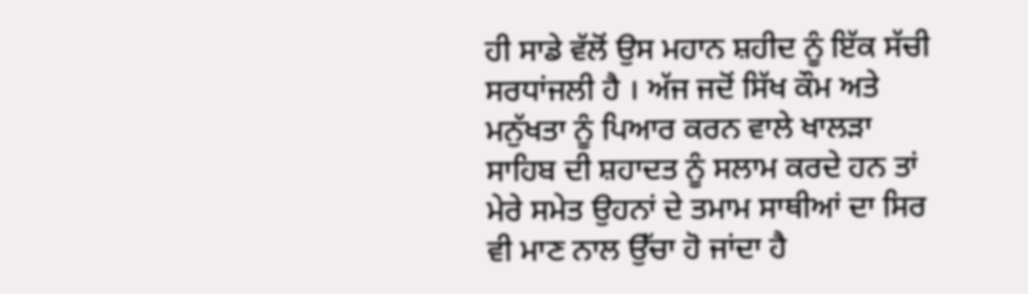ਹੀ ਸਾਡੇ ਵੱਲੋਂ ਉਸ ਮਹਾਨ ਸ਼ਹੀਦ ਨੂੰ ਇੱਕ ਸੱਚੀ ਸਰਧਾਂਜਲੀ ਹੈ । ਅੱਜ ਜਦੋਂ ਸਿੱਖ ਕੌਮ ਅਤੇ ਮਨੁੱਖਤਾ ਨੂੰ ਪਿਆਰ ਕਰਨ ਵਾਲੇ ਖਾਲੜਾ ਸਾਹਿਬ ਦੀ ਸ਼ਹਾਦਤ ਨੂੰ ਸਲਾਮ ਕਰਦੇ ਹਨ ਤਾਂ ਮੇਰੇ ਸਮੇਤ ਉਹਨਾਂ ਦੇ ਤਮਾਮ ਸਾਥੀਆਂ ਦਾ ਸਿਰ ਵੀ ਮਾਣ ਨਾਲ ਉੱਚਾ ਹੋ ਜਾਂਦਾ ਹੈ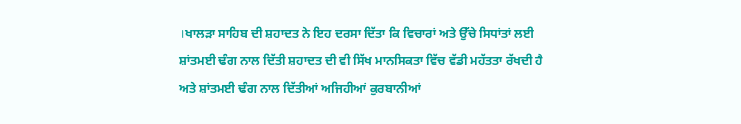।ਖਾਲੜਾ ਸਾਹਿਬ ਦੀ ਸ਼ਹਾਦਤ ਨੇ ਇਹ ਦਰਸਾ ਦਿੱਤਾ ਕਿ ਵਿਚਾਰਾਂ ਅਤੇ ਉੱਚੇ ਸਿਧਾਂਤਾਂ ਲਈ ਸ਼ਾਂਤਮਈ ਢੰਗ ਨਾਲ ਦਿੱਤੀ ਸ਼ਹਾਦਤ ਦੀ ਵੀ ਸਿੱਖ ਮਾਨਸਿਕਤਾ ਵਿੱਚ ਵੱਡੀ ਮਹੱਤਤਾ ਰੱਖਦੀ ਹੈ ਅਤੇ ਸ਼ਾਂਤਮਈ ਢੰਗ ਨਾਲ ਦਿੱਤੀਆਂ ਅਜਿਹੀਆਂ ਕੁਰਬਾਨੀਆਂ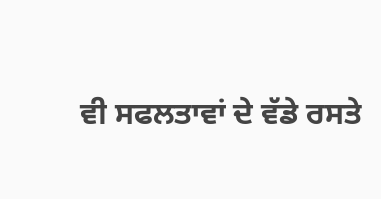ਵੀ ਸਫਲਤਾਵਾਂ ਦੇ ਵੱਡੇ ਰਸਤੇ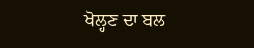ਖੋਲ੍ਹਣ ਦਾ ਬਲ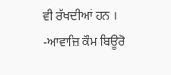ਵੀ ਰੱਖਦੀਆਂ ਹਨ ।
-ਆਵਾਜ਼ਿ ਕੌਮ ਬਿਊਰੋ